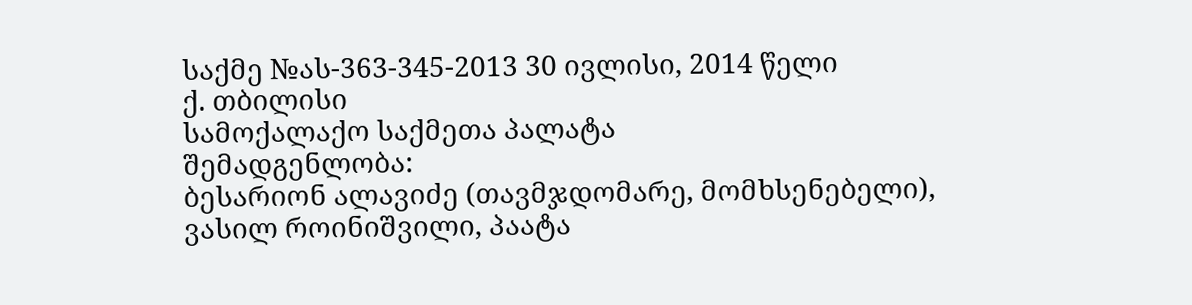საქმე №ას-363-345-2013 30 ივლისი, 2014 წელი
ქ. თბილისი
სამოქალაქო საქმეთა პალატა
შემადგენლობა:
ბესარიონ ალავიძე (თავმჯდომარე, მომხსენებელი),
ვასილ როინიშვილი, პაატა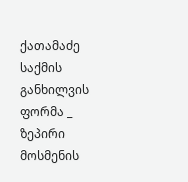ქათამაძე
საქმის განხილვის ფორმა _ ზეპირი მოსმენის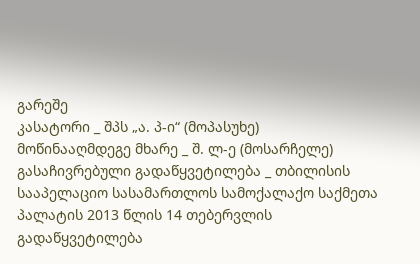გარეშე
კასატორი _ შპს „ა. პ-ი“ (მოპასუხე)
მოწინააღმდეგე მხარე _ შ. ლ-ე (მოსარჩელე)
გასაჩივრებული გადაწყვეტილება _ თბილისის სააპელაციო სასამართლოს სამოქალაქო საქმეთა პალატის 2013 წლის 14 თებერვლის გადაწყვეტილება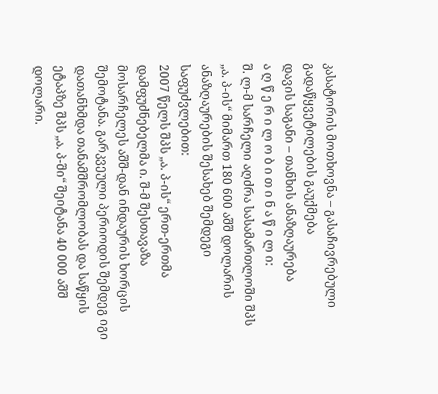კასატორის მოთხოვნა – გასაჩივრებული გადაწყვეტილების გაუქმება
დავის საგანი – თანხის ანაზღაურება
ა ღ წ ე რ ი ლ ო ბ ი თ ი ნ ა წ ი ლ ი:
შ. ლ-მ სარჩელი აღძრა სასამართლოში შპს „ა. პ-ის“ მიმართ 180 600 აშშ დოლარის ანაზღაურების შესახებ შემდეგი საფუძვლებით:
2007 წელს შპს „ა. პ-ის“ ერთ-ერთმა დამფუძნებელმა ი. შ-მ შესთავაზა მოსარჩელეს აშშ-დან ინდაურის ხორცის შემოტანა. გარკვეული პერიოდის შემდეგ იგი დათანხმდა თანამშრომლობას და საწყის ეტაპზე შპს „ა. პ-ში“ შეიტანა 40 000 აშშ დოლარი.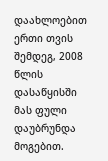დაახლოებით ერთი თვის შემდეგ, 2008 წლის დასაწყისში მას ფული დაუბრუნდა მოგებით.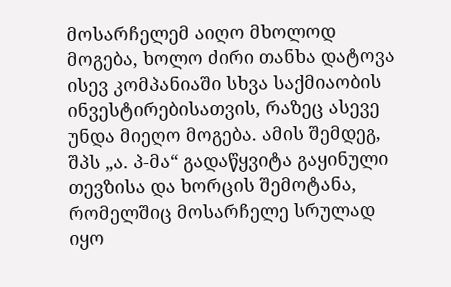მოსარჩელემ აიღო მხოლოდ მოგება, ხოლო ძირი თანხა დატოვა ისევ კომპანიაში სხვა საქმიაობის ინვესტირებისათვის, რაზეც ასევე უნდა მიეღო მოგება. ამის შემდეგ, შპს „ა. პ-მა“ გადაწყვიტა გაყინული თევზისა და ხორცის შემოტანა, რომელშიც მოსარჩელე სრულად იყო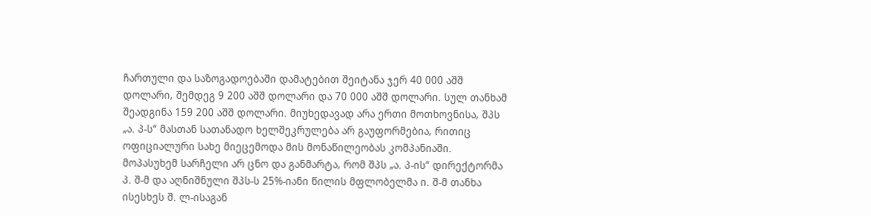ჩართული და საზოგადოებაში დამატებით შეიტანა ჯერ 40 000 აშშ დოლარი, შემდეგ 9 200 აშშ დოლარი და 70 000 აშშ დოლარი. სულ თანხამ შეადგინა 159 200 აშშ დოლარი. მიუხედავად არა ერთი მოთხოვნისა, შპს „ა. პ-ს“ მასთან სათანადო ხელშეკრულება არ გაუფორმებია, რითიც ოფიციალური სახე მიეცემოდა მის მონაწილეობას კომპანიაში.
მოპასუხემ სარჩელი არ ცნო და განმარტა, რომ შპს „ა. პ-ის“ დირექტორმა პ. შ-მ და აღნიშნული შპს-ს 25%-იანი წილის მფლობელმა ი. შ-მ თანხა ისესხეს შ. ლ-ისაგან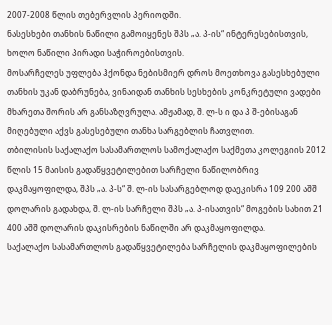2007-2008 წლის თებერვლის პერიოდში.
ნასესხები თანხის ნაწილი გამოიყენეს შპს „ა. პ-ის“ ინტერესებისთვის, ხოლო ნაწილი პირადი საჭიროებისთვის.
მოსარჩელეს უფლება ჰქონდა ნებისმიერ დროს მოეთხოვა გასესხებული თანხის უკან დაბრუნება, ვინაიდან თანხის სესხების კონკრეტული ვადები მხარეთა შორის არ განსაზღვრულა. ამჟამად, შ. ლ-ს ი და პ შ-ებისაგან მიღებული აქვს გასესებული თანხა სარგებლის ჩათვლით.
თბილისის საქალაქო სასამართლოს სამოქალაქო საქმეთა კოლეგიის 2012 წლის 15 მაისის გადაწყვეტილებით სარჩელი ნაწილობრივ დაკმაყოფილდა, შპს „ა. პ-ს“ შ. ლ-ის სასარგებლოდ დაეკისრა 109 200 აშშ დოლარის გადახდა, შ. ლ-ის სარჩელი შპს „ა. პ-ისათვის“ მოგების სახით 21 400 აშშ დოლარის დაკისრების ნაწილში არ დაკმაყოფილდა.
საქალაქო სასამართლოს გადაწყვეტილება სარჩელის დაკმაყოფილების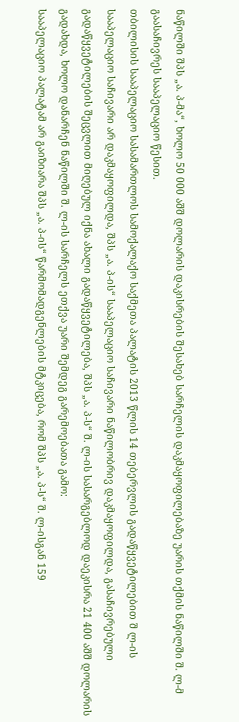ნაწილში შპს „ა. პ-მა“, ხოლო 50 000 აშშ დოლარის დაკისრების შესახებ სარჩელის დაკმაყოფილებაზე უარის თქმის ნაწილში შ. ლ-მ გაასაჩივრეს სააპელაციო წესით.
თბილისის სააპელაციო სასამართლოს სამოქალაქო საქმეთა პალატის 2013 წლის 14 თებერვლის გადაწყვეტილებით შ ლ-ის სააპელაციო საჩივარი არ დაკმაყოფილდა, შპს „ა. პ-ის“ სააპელაციო საჩივარი ნაწილობრივ დაკმაყოფილდა, გასაჩივრებული გადაწყვეტილების შეცვლით მიღებულ იქნა ახალი გადაწყვეტილება, შპს „ა. პ-ს“ შ. ლ-ის სასარგებლოდ დაეკისრა 21 400 აშშ დოლარის გადახდა, ხოლო დანარჩენ ნაწილში შ. ლ-ის სარჩელს ეთქვა უარი შემდეგ გარემოებათა გამო:
სააპელაციო პალატამ არ გაიზიარა შპს „ა. პ-ის“ წარმომადგენლების მტკიცება, რომ შპს „ა. პ-ს“ შ. ლ-ისგან 159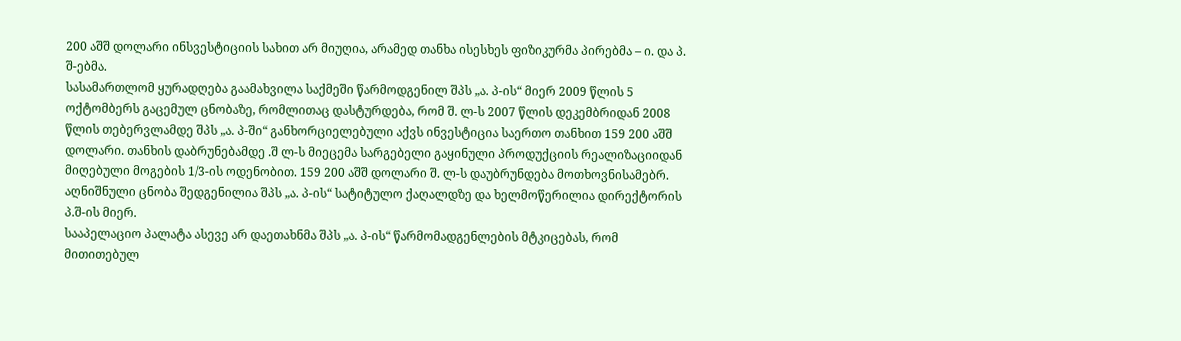200 აშშ დოლარი ინსვესტიციის სახით არ მიუღია, არამედ თანხა ისესხეს ფიზიკურმა პირებმა – ი. და პ. შ-ებმა.
სასამართლომ ყურადღება გაამახვილა საქმეში წარმოდგენილ შპს „ა. პ-ის“ მიერ 2009 წლის 5 ოქტომბერს გაცემულ ცნობაზე, რომლითაც დასტურდება, რომ შ. ლ-ს 2007 წლის დეკემბრიდან 2008 წლის თებერვლამდე შპს „ა. პ-ში“ განხორციელებული აქვს ინვესტიცია საერთო თანხით 159 200 აშშ დოლარი. თანხის დაბრუნებამდე .შ ლ-ს მიეცემა სარგებელი გაყინული პროდუქციის რეალიზაციიდან მიღებული მოგების 1/3-ის ოდენობით. 159 200 აშშ დოლარი შ. ლ-ს დაუბრუნდება მოთხოვნისამებრ. აღნიშნული ცნობა შედგენილია შპს „ა. პ-ის“ სატიტულო ქაღალდზე და ხელმოწერილია დირექტორის პ.შ-ის მიერ.
სააპელაციო პალატა ასევე არ დაეთახნმა შპს „ა. პ-ის“ წარმომადგენლების მტკიცებას, რომ მითითებულ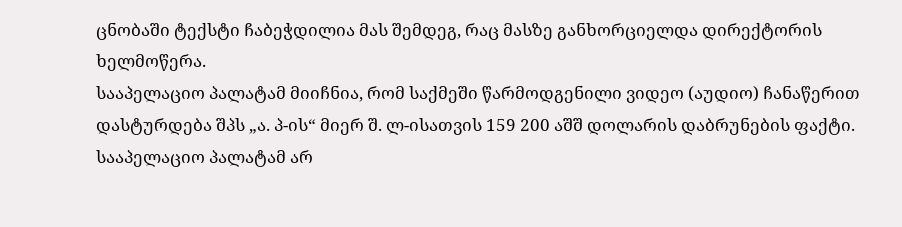ცნობაში ტექსტი ჩაბეჭდილია მას შემდეგ, რაც მასზე განხორციელდა დირექტორის ხელმოწერა.
სააპელაციო პალატამ მიიჩნია, რომ საქმეში წარმოდგენილი ვიდეო (აუდიო) ჩანაწერით დასტურდება შპს „ა. პ-ის“ მიერ შ. ლ-ისათვის 159 200 აშშ დოლარის დაბრუნების ფაქტი.
სააპელაციო პალატამ არ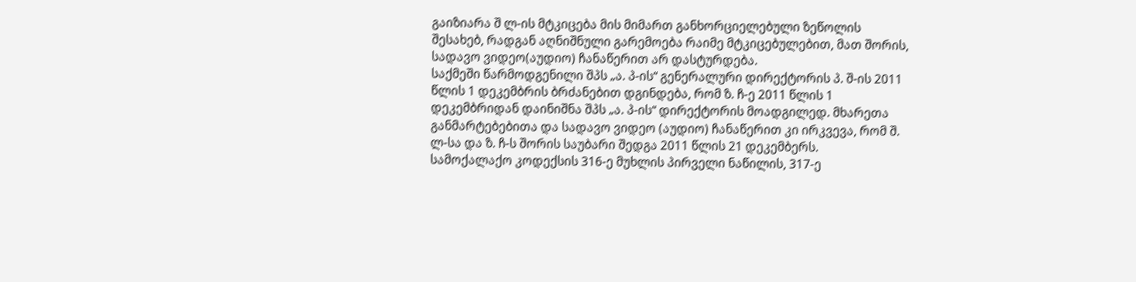გაიზიარა შ ლ-ის მტკიცება მის მიმართ განხორციელებული ზეწოლის შესახებ, რადგან აღნიშნული გარემოება რაიმე მტკიცებულებით, მათ შორის, სადავო ვიდეო(აუდიო) ჩანაწერით არ დასტურდება.
საქმეში წარმოდგენილი შპს „ა. პ-ის“ გენერალური დირექტორის პ. შ-ის 2011 წლის 1 დეკემბრის ბრძანებით დგინდება, რომ ზ. ჩ-ე 2011 წლის 1 დეკემბრიდან დაინიშნა შპს „ა. პ-ის“ დირექტორის მოადგილედ. მხარეთა განმარტებებითა და სადავო ვიდეო (აუდიო) ჩანაწერით კი ირკვევა, რომ შ. ლ-სა და ზ. ჩ-ს შორის საუბარი შედგა 2011 წლის 21 დეკემბერს.
სამოქალაქო კოდექსის 316-ე მუხლის პირველი ნაწილის, 317-ე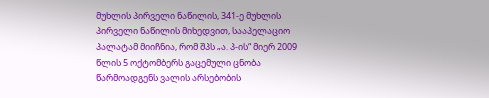მუხლის პირველი ნაწილის, 341-ე მუხლის პირველი ნაწილის მიხედვით, სააპელაციო პალატამ მიიჩნია, რომ შპს „ა. პ-ის“ მიერ 2009 წლის 5 ოქტომბერს გაცემული ცნობა წარმოადგენს ვალის არსებობის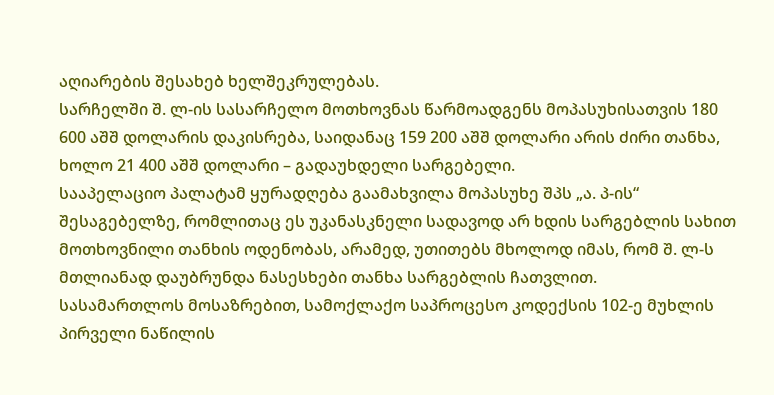აღიარების შესახებ ხელშეკრულებას.
სარჩელში შ. ლ-ის სასარჩელო მოთხოვნას წარმოადგენს მოპასუხისათვის 180 600 აშშ დოლარის დაკისრება, საიდანაც 159 200 აშშ დოლარი არის ძირი თანხა, ხოლო 21 400 აშშ დოლარი – გადაუხდელი სარგებელი.
სააპელაციო პალატამ ყურადღება გაამახვილა მოპასუხე შპს „ა. პ-ის“ შესაგებელზე, რომლითაც ეს უკანასკნელი სადავოდ არ ხდის სარგებლის სახით მოთხოვნილი თანხის ოდენობას, არამედ, უთითებს მხოლოდ იმას, რომ შ. ლ-ს მთლიანად დაუბრუნდა ნასესხები თანხა სარგებლის ჩათვლით.
სასამართლოს მოსაზრებით, სამოქლაქო საპროცესო კოდექსის 102-ე მუხლის პირველი ნაწილის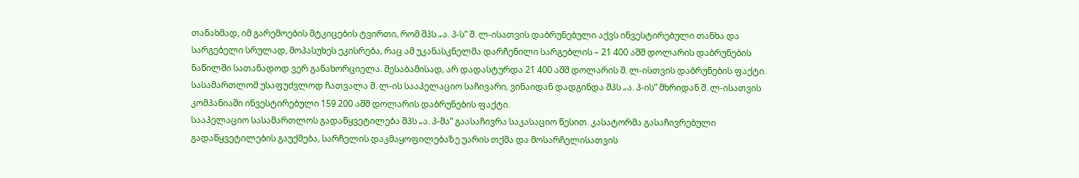თანახმად, იმ გარემოების მტკიცების ტვირთი, რომ შპს „ა. პ-ს“ შ. ლ-ისათვის დაბრუნებული აქვს ინვესტირებული თანხა და სარგებელი სრულად, მოპასუხეს ეკისრება, რაც ამ უკანასკნელმა დარჩენილი სარგებლის – 21 400 აშშ დოლარის დაბრუნების ნაწილში სათანადოდ ვერ განახორციელა. შესაბამისად, არ დადასტურდა 21 400 აშშ დოლარის შ. ლ-ისთვის დაბრუნების ფაქტი.
სასამართლომ უსაფუძვლოდ ჩათვალა შ. ლ-ის სააპელაციო საჩივარი, ვინაიდან დადგინდა შპს „ა. პ-ის“ მხრიდან შ. ლ-ისათვის კომპანიაში ინვესტირებული 159 200 აშშ დოლარის დაბრუნების ფაქტი.
სააპელაციო სასამართლოს გადაწყვეტილება შპს „ა. პ-მა“ გაასაჩივრა საკასაციო წესით. კასატორმა გასაჩივრებული გადაწყვეტილების გაუქმება, სარჩელის დაკმაყოფილებაზე უარის თქმა და მოსარჩელისათვის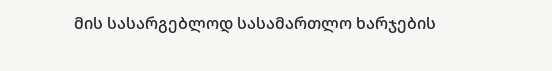მის სასარგებლოდ სასამართლო ხარჯების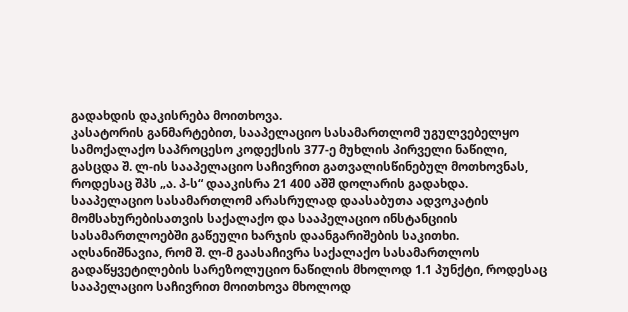გადახდის დაკისრება მოითხოვა.
კასატორის განმარტებით, სააპელაციო სასამართლომ უგულვებელყო სამოქალაქო საპროცესო კოდექსის 377-ე მუხლის პირველი ნაწილი, გასცდა შ. ლ-ის სააპელაციო საჩივრით გათვალისწინებულ მოთხოვნას, როდესაც შპს „ა. პ-ს“ დააკისრა 21 400 აშშ დოლარის გადახდა.
სააპელაციო სასამართლომ არასრულად დაასაბუთა ადვოკატის მომსახურებისათვის საქალაქო და სააპელაციო ინსტანციის სასამართლოებში გაწეული ხარჯის დაანგარიშების საკითხი.
აღსანიშნავია, რომ შ. ლ-მ გაასაჩივრა საქალაქო სასამართლოს გადაწყვეტილების სარეზოლუციო ნაწილის მხოლოდ 1.1 პუნქტი, როდესაც სააპელაციო საჩივრით მოითხოვა მხოლოდ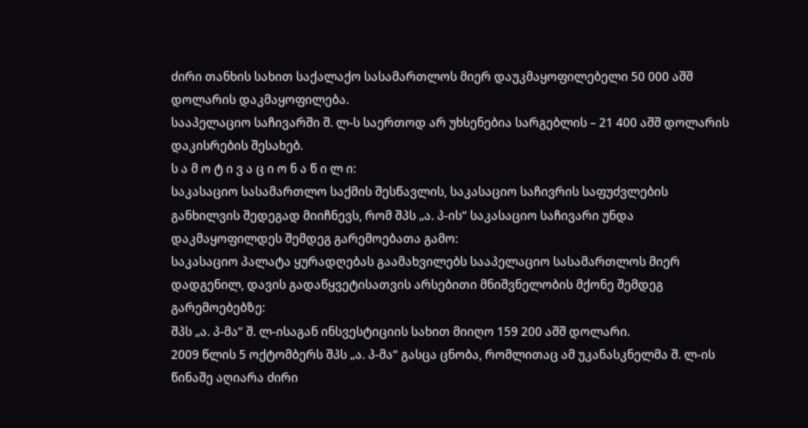ძირი თანხის სახით საქალაქო სასამართლოს მიერ დაუკმაყოფილებელი 50 000 აშშ დოლარის დაკმაყოფილება.
სააპელაციო საჩივარში შ. ლ-ს საერთოდ არ უხსენებია სარგებლის – 21 400 აშშ დოლარის დაკისრების შესახებ.
ს ა მ ო ტ ი ვ ა ც ი ო ნ ა წ ი ლ ი:
საკასაციო სასამართლო საქმის შესწავლის, საკასაციო საჩივრის საფუძვლების განხილვის შედეგად მიიჩნევს, რომ შპს „ა. პ-ის“ საკასაციო საჩივარი უნდა დაკმაყოფილდეს შემდეგ გარემოებათა გამო:
საკასაციო პალატა ყურადღებას გაამახვილებს სააპელაციო სასამართლოს მიერ დადგენილ, დავის გადაწყვეტისათვის არსებითი მნიშვნელობის მქონე შემდეგ გარემოებებზე:
შპს „ა. პ-მა“ შ. ლ-ისაგან ინსვესტიციის სახით მიიღო 159 200 აშშ დოლარი.
2009 წლის 5 ოქტომბერს შპს „ა. პ-მა“ გასცა ცნობა, რომლითაც ამ უკანასკნელმა შ. ლ-ის წინაშე აღიარა ძირი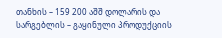თანხის – 159 200 აშშ დოლარის და სარგებლის – გაყინული პროდუქციის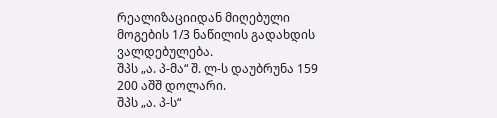რეალიზაციიდან მიღებული მოგების 1/3 ნაწილის გადახდის ვალდებულება.
შპს „ა. პ-მა“ შ. ლ-ს დაუბრუნა 159 200 აშშ დოლარი.
შპს „ა. პ-ს“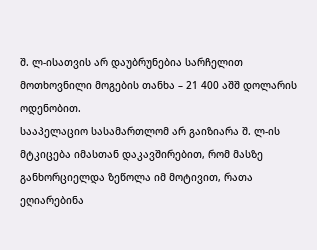შ. ლ-ისათვის არ დაუბრუნებია სარჩელით მოთხოვნილი მოგების თანხა – 21 400 აშშ დოლარის ოდენობით.
სააპელაციო სასამართლომ არ გაიზიარა შ. ლ-ის მტკიცება იმასთან დაკავშირებით, რომ მასზე განხორციელდა ზეწოლა იმ მოტივით, რათა ეღიარებინა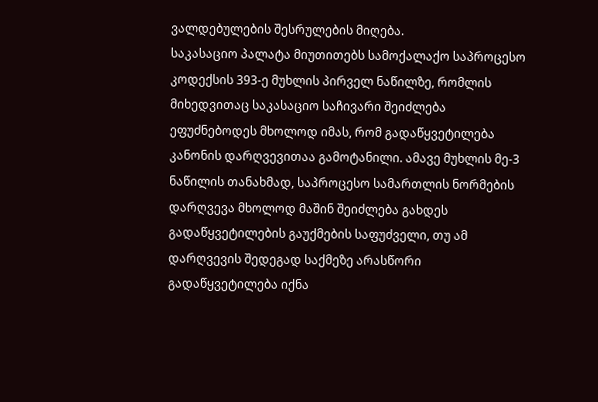ვალდებულების შესრულების მიღება.
საკასაციო პალატა მიუთითებს სამოქალაქო საპროცესო კოდექსის 393-ე მუხლის პირველ ნაწილზე, რომლის მიხედვითაც საკასაციო საჩივარი შეიძლება ეფუძნებოდეს მხოლოდ იმას, რომ გადაწყვეტილება კანონის დარღვევითაა გამოტანილი. ამავე მუხლის მე-3 ნაწილის თანახმად, საპროცესო სამართლის ნორმების დარღვევა მხოლოდ მაშინ შეიძლება გახდეს გადაწყვეტილების გაუქმების საფუძველი, თუ ამ დარღვევის შედეგად საქმეზე არასწორი გადაწყვეტილება იქნა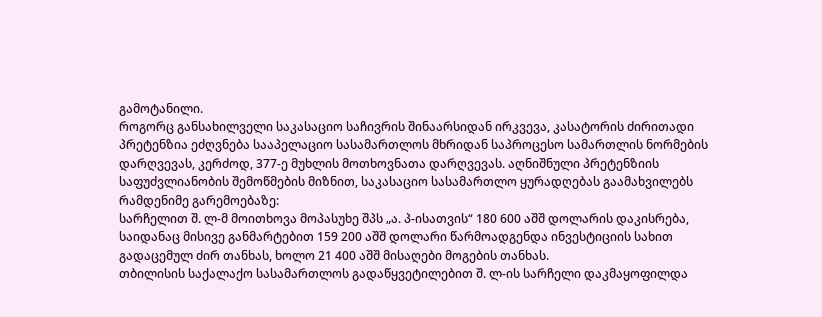გამოტანილი.
როგორც განსახილველი საკასაციო საჩივრის შინაარსიდან ირკვევა, კასატორის ძირითადი პრეტენზია ეძღვნება სააპელაციო სასამართლოს მხრიდან საპროცესო სამართლის ნორმების დარღვევას, კერძოდ, 377-ე მუხლის მოთხოვნათა დარღვევას. აღნიშნული პრეტენზიის საფუძვლიანობის შემოწმების მიზნით, საკასაციო სასამართლო ყურადღებას გაამახვილებს რამდენიმე გარემოებაზე:
სარჩელით შ. ლ-მ მოითხოვა მოპასუხე შპს „ა. პ-ისათვის“ 180 600 აშშ დოლარის დაკისრება, საიდანაც მისივე განმარტებით 159 200 აშშ დოლარი წარმოადგენდა ინვესტიციის სახით გადაცემულ ძირ თანხას, ხოლო 21 400 აშშ მისაღები მოგების თანხას.
თბილისის საქალაქო სასამართლოს გადაწყვეტილებით შ. ლ-ის სარჩელი დაკმაყოფილდა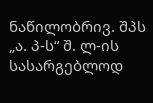ნაწილობრივ. შპს „ა. პ-ს“ შ. ლ-ის სასარგებლოდ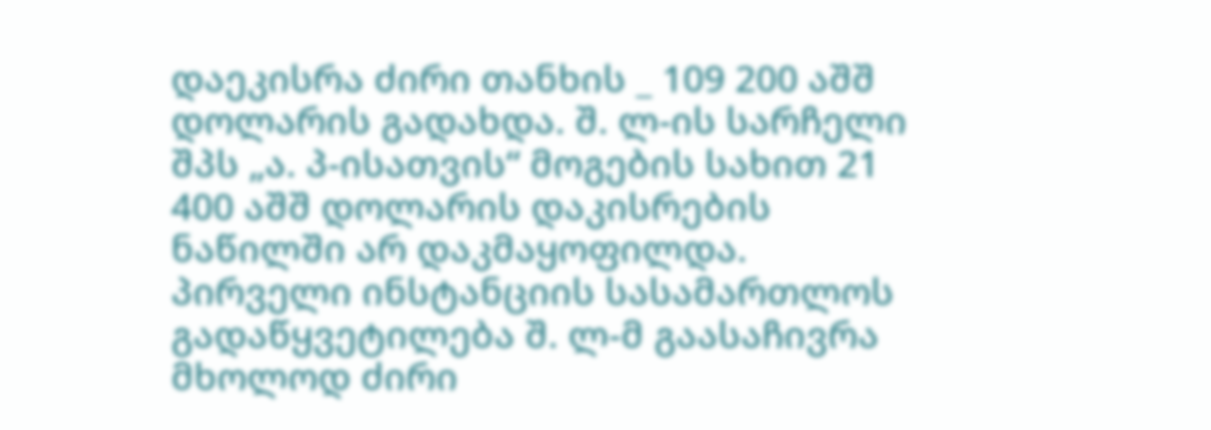დაეკისრა ძირი თანხის _ 109 200 აშშ დოლარის გადახდა. შ. ლ-ის სარჩელი შპს „ა. პ-ისათვის“ მოგების სახით 21 400 აშშ დოლარის დაკისრების ნაწილში არ დაკმაყოფილდა.
პირველი ინსტანციის სასამართლოს გადაწყვეტილება შ. ლ-მ გაასაჩივრა მხოლოდ ძირი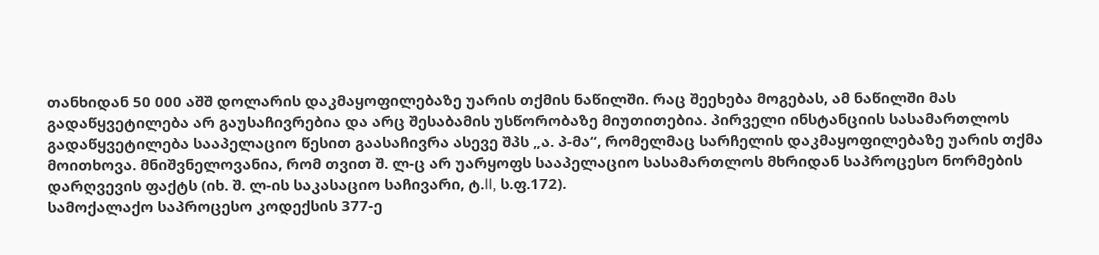თანხიდან 50 000 აშშ დოლარის დაკმაყოფილებაზე უარის თქმის ნაწილში. რაც შეეხება მოგებას, ამ ნაწილში მას გადაწყვეტილება არ გაუსაჩივრებია და არც შესაბამის უსწორობაზე მიუთითებია. პირველი ინსტანციის სასამართლოს გადაწყვეტილება სააპელაციო წესით გაასაჩივრა ასევე შპს „ა. პ-მა“, რომელმაც სარჩელის დაკმაყოფილებაზე უარის თქმა მოითხოვა. მნიშვნელოვანია, რომ თვით შ. ლ-ც არ უარყოფს სააპელაციო სასამართლოს მხრიდან საპროცესო ნორმების დარღვევის ფაქტს (იხ. შ. ლ-ის საკასაციო საჩივარი, ტ.II, ს.ფ.172).
სამოქალაქო საპროცესო კოდექსის 377-ე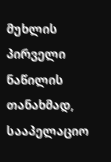მუხლის პირველი ნაწილის თანახმად, სააპელაციო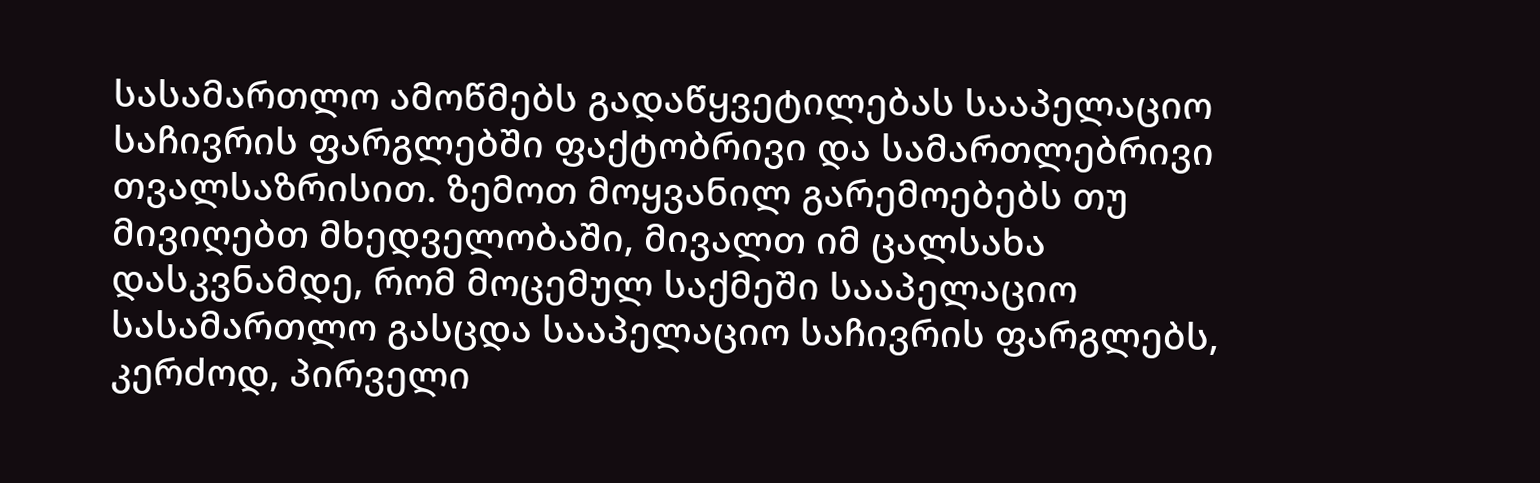სასამართლო ამოწმებს გადაწყვეტილებას სააპელაციო საჩივრის ფარგლებში ფაქტობრივი და სამართლებრივი თვალსაზრისით. ზემოთ მოყვანილ გარემოებებს თუ მივიღებთ მხედველობაში, მივალთ იმ ცალსახა დასკვნამდე, რომ მოცემულ საქმეში სააპელაციო სასამართლო გასცდა სააპელაციო საჩივრის ფარგლებს, კერძოდ, პირველი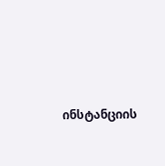ინსტანციის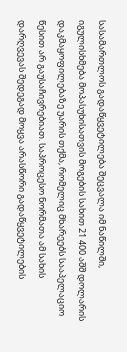სასამართლოს გადაწყვეტილება შეცვალა იმ ნაწილში, იგულისხმება მოპასუხისათვის მოგების სახით 21 400 აშშ დოლარის დაკმაყოფილებაზე უარის თქმა, რომელიც მხარეებს სააპელაციო წესით არ გაუსაჩივრებიათ. საპროცესო ნორმათა ამ სახის დარღვევას შედეგად მოყვა არასწორი გადაწყვეტილების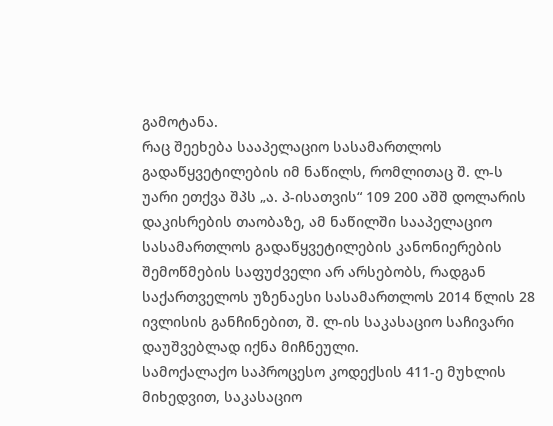გამოტანა.
რაც შეეხება სააპელაციო სასამართლოს გადაწყვეტილების იმ ნაწილს, რომლითაც შ. ლ-ს უარი ეთქვა შპს „ა. პ-ისათვის“ 109 200 აშშ დოლარის დაკისრების თაობაზე, ამ ნაწილში სააპელაციო სასამართლოს გადაწყვეტილების კანონიერების შემოწმების საფუძველი არ არსებობს, რადგან საქართველოს უზენაესი სასამართლოს 2014 წლის 28 ივლისის განჩინებით, შ. ლ-ის საკასაციო საჩივარი დაუშვებლად იქნა მიჩნეული.
სამოქალაქო საპროცესო კოდექსის 411-ე მუხლის მიხედვით, საკასაციო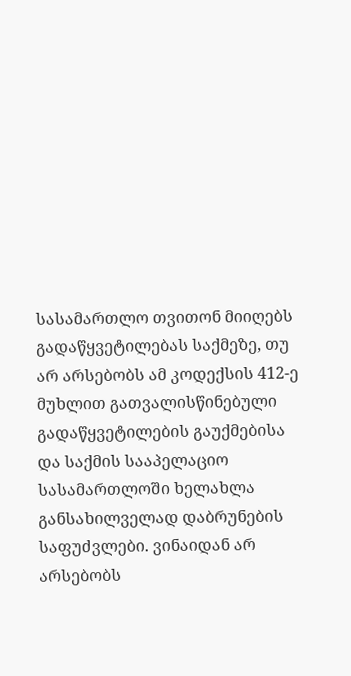სასამართლო თვითონ მიიღებს გადაწყვეტილებას საქმეზე, თუ არ არსებობს ამ კოდექსის 412-ე მუხლით გათვალისწინებული გადაწყვეტილების გაუქმებისა და საქმის სააპელაციო სასამართლოში ხელახლა განსახილველად დაბრუნების საფუძვლები. ვინაიდან არ არსებობს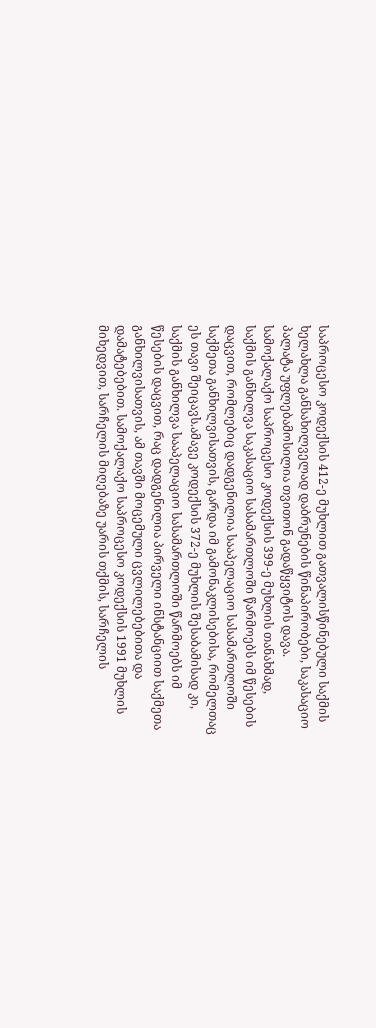საპროცესო კოდექსის 412-ე მუხლით გათვალისწინებული საქმის ხელახლა განსახილველად დაბრუნების წინაპირობები, საკასაციო პალატა უფლებამოსილია თვითონ გადაწყვიტოს დავა.
სამოქალაქო საპროცესო კოდექსის 399-ე მუხლის თანახმად, საქმის განხილვა საკასაციო სასამართლოში წარმოებს იმ წესების დაცვით, რომლებიც დადგენილია სააპელაციო სასამართლოში საქმეთა განხილვისათვის, გარდა იმ გამონაკლისებისა, რომელთაც ეს თავი შეიცავს.ამავე კოდექსის 372-ე მუხლის შესაბამისად კი, საქმის განხილვა სააპელაციო სასამართლოში წარმოებს იმ წესების დაცვით, რაც დადგენილია პირველი ინსტანციით საქმეთა განხილვისათვის, ამ თავში მოცემული ცვლილებებითა და დამატებებით. სამოქალაქო საპროცესო კოდექსის 1991 მუხლის მიხედვით, სარჩელის მიღებაზე უარის თქმის, სარჩელის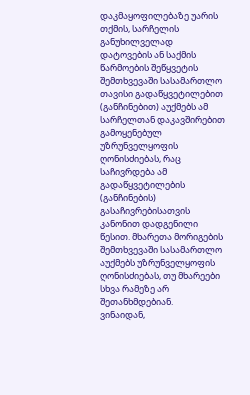დაკმაყოფილებაზე უარის თქმის, სარჩელის განუხილველად დატოვების ან საქმის წარმოების შეწყვეტის შემთხვევაში სასამართლო თავისი გადაწყვეტილებით (განჩინებით) აუქმებს ამ სარჩელთან დაკავშირებით გამოყენებულ უზრუნველყოფის ღონისძიებას, რაც საჩივრდება ამ გადაწყვეტილების (განჩინების) გასაჩივრებისათვის კანონით დადგენილი წესით. მხარეთა მორიგების შემთხვევაში სასამართლო აუქმებს უზრუნველყოფის ღონისძიებას, თუ მხარეები სხვა რამეზე არ შეთანხმდებიან.
ვინაიდან,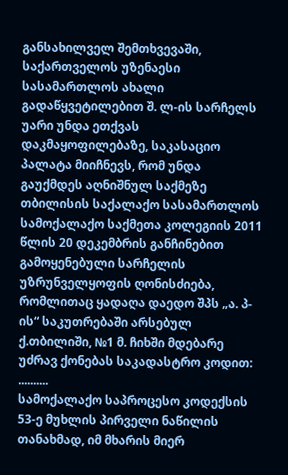განსახილველ შემთხვევაში, საქართველოს უზენაესი სასამართლოს ახალი გადაწყვეტილებით შ. ლ-ის სარჩელს უარი უნდა ეთქვას დაკმაყოფილებაზე, საკასაციო პალატა მიიჩნევს, რომ უნდა გაუქმდეს აღნიშნულ საქმეზე თბილისის საქალაქო სასამართლოს სამოქალაქო საქმეთა კოლეგიის 2011 წლის 20 დეკემბრის განჩინებით გამოყენებული სარჩელის უზრუნველყოფის ღონისძიება, რომლითაც ყადაღა დაედო შპს „ა. პ-ის“ საკუთრებაში არსებულ ქ.თბილიში, №1 მ. ჩიხში მდებარე უძრავ ქონებას საკადასტრო კოდით: ..........
სამოქალაქო საპროცესო კოდექსის 53-ე მუხლის პირველი ნაწილის თანახმად, იმ მხარის მიერ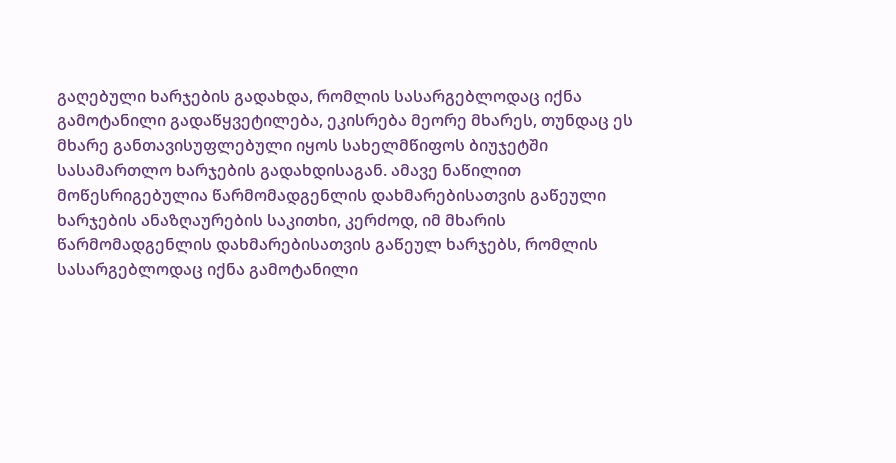გაღებული ხარჯების გადახდა, რომლის სასარგებლოდაც იქნა გამოტანილი გადაწყვეტილება, ეკისრება მეორე მხარეს, თუნდაც ეს მხარე განთავისუფლებული იყოს სახელმწიფოს ბიუჯეტში სასამართლო ხარჯების გადახდისაგან. ამავე ნაწილით მოწესრიგებულია წარმომადგენლის დახმარებისათვის გაწეული ხარჯების ანაზღაურების საკითხი, კერძოდ, იმ მხარის წარმომადგენლის დახმარებისათვის გაწეულ ხარჯებს, რომლის სასარგებლოდაც იქნა გამოტანილი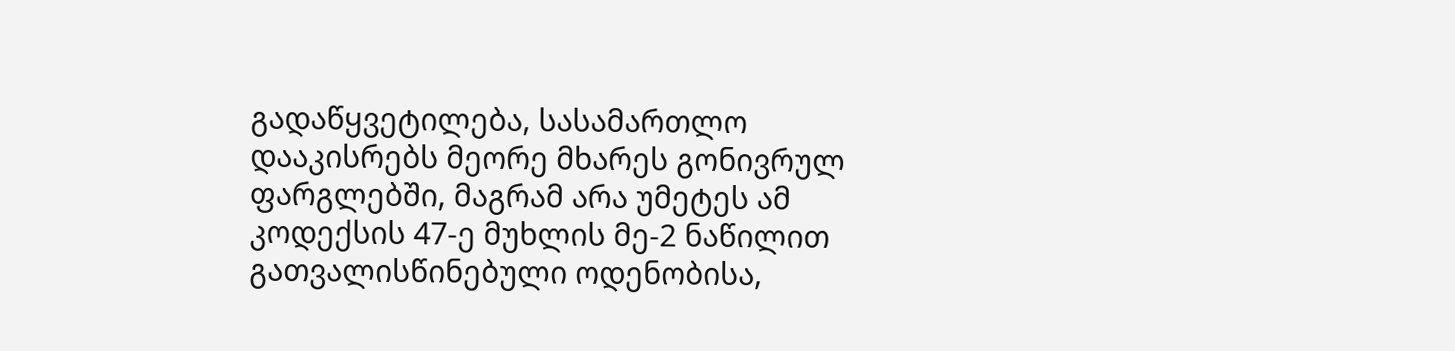გადაწყვეტილება, სასამართლო დააკისრებს მეორე მხარეს გონივრულ ფარგლებში, მაგრამ არა უმეტეს ამ კოდექსის 47-ე მუხლის მე-2 ნაწილით გათვალისწინებული ოდენობისა,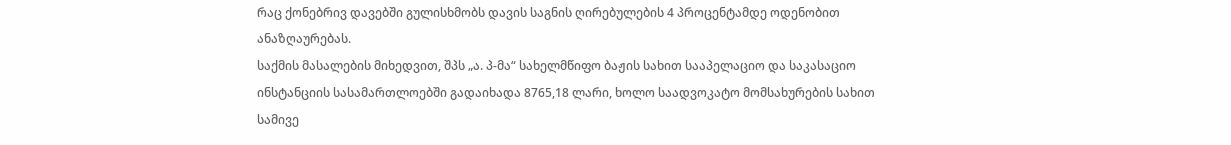რაც ქონებრივ დავებში გულისხმობს დავის საგნის ღირებულების 4 პროცენტამდე ოდენობით ანაზღაურებას.
საქმის მასალების მიხედვით, შპს „ა. პ-მა“ სახელმწიფო ბაჟის სახით სააპელაციო და საკასაციო ინსტანციის სასამართლოებში გადაიხადა 8765,18 ლარი, ხოლო საადვოკატო მომსახურების სახით სამივე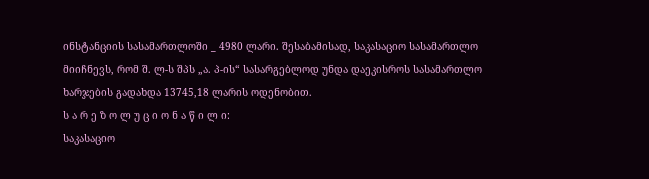ინსტანციის სასამართლოში _ 4980 ლარი. შესაბამისად, საკასაციო სასამართლო მიიჩნევს, რომ შ. ლ-ს შპს „ა. პ-ის“ სასარგებლოდ უნდა დაეკისროს სასამართლო ხარჯების გადახდა 13745,18 ლარის ოდენობით.
ს ა რ ე ზ ო ლ უ ც ი ო ნ ა წ ი ლ ი:
საკასაციო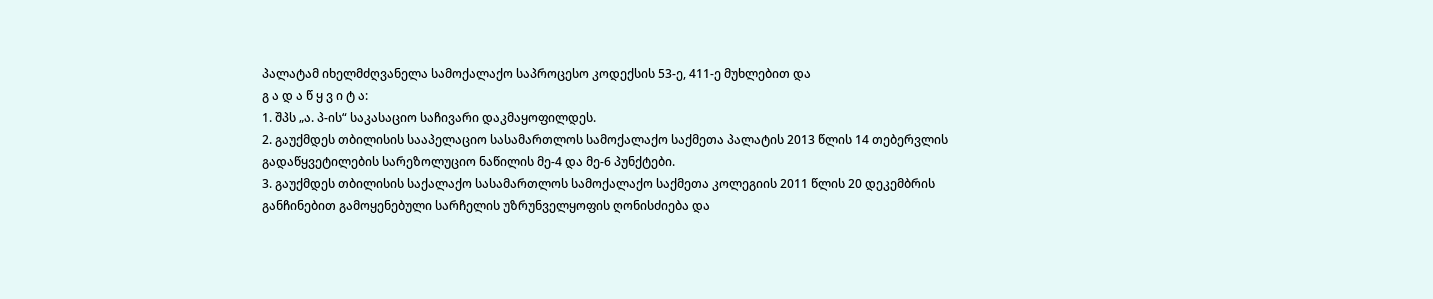პალატამ იხელმძღვანელა სამოქალაქო საპროცესო კოდექსის 53-ე, 411-ე მუხლებით და
გ ა დ ა წ ყ ვ ი ტ ა:
1. შპს „ა. პ-ის“ საკასაციო საჩივარი დაკმაყოფილდეს.
2. გაუქმდეს თბილისის სააპელაციო სასამართლოს სამოქალაქო საქმეთა პალატის 2013 წლის 14 თებერვლის გადაწყვეტილების სარეზოლუციო ნაწილის მე-4 და მე-6 პუნქტები.
3. გაუქმდეს თბილისის საქალაქო სასამართლოს სამოქალაქო საქმეთა კოლეგიის 2011 წლის 20 დეკემბრის განჩინებით გამოყენებული სარჩელის უზრუნველყოფის ღონისძიება და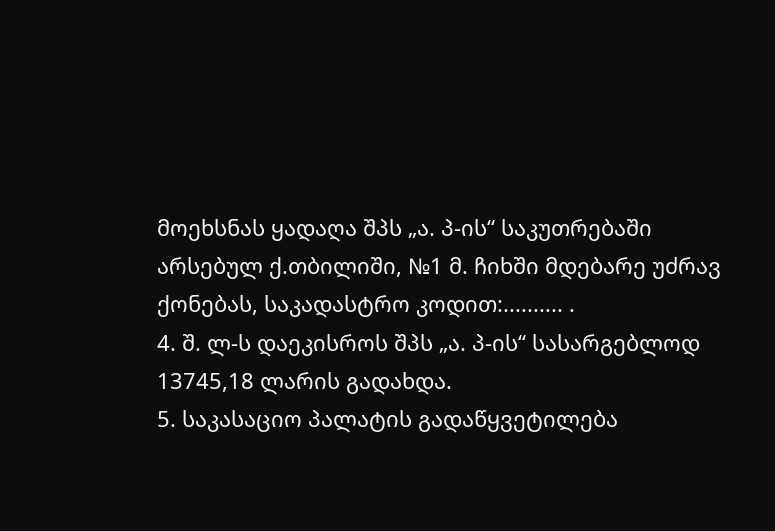მოეხსნას ყადაღა შპს „ა. პ-ის“ საკუთრებაში არსებულ ქ.თბილიში, №1 მ. ჩიხში მდებარე უძრავ ქონებას, საკადასტრო კოდით:.......... .
4. შ. ლ-ს დაეკისროს შპს „ა. პ-ის“ სასარგებლოდ 13745,18 ლარის გადახდა.
5. საკასაციო პალატის გადაწყვეტილება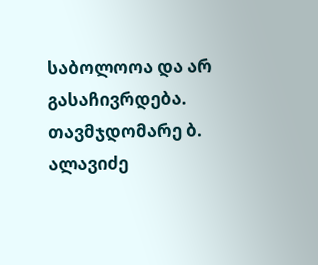საბოლოოა და არ გასაჩივრდება.
თავმჯდომარე ბ. ალავიძე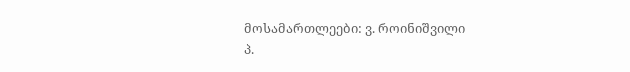მოსამართლეები: ვ. როინიშვილი
პ.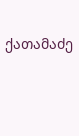ქათამაძე